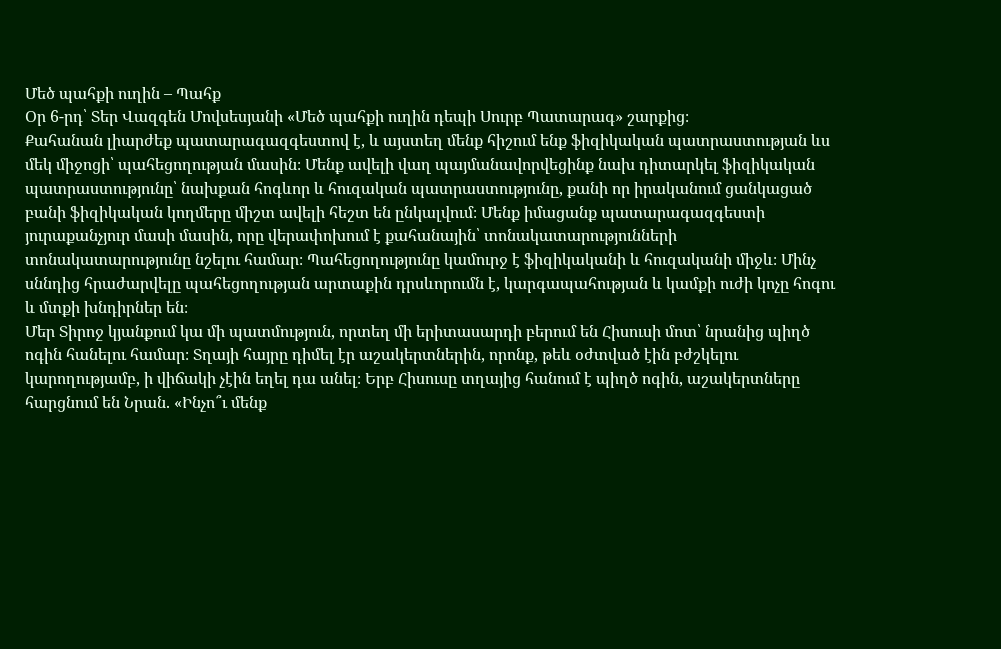Մեծ պահքի ուղին – Պահք
Օր 6-րդ՝ Տեր Վազգեն Մովսեսյանի «Մեծ պահքի ուղին դեպի Սուրբ Պատարագ» շարքից։
Քահանան լիարժեք պատարագազգեստով է, և այստեղ մենք հիշում ենք ֆիզիկական պատրաստության ևս մեկ միջոցի՝ պահեցողության մասին։ Մենք ավելի վաղ պայմանավորվեցինք նախ դիտարկել ֆիզիկական պատրաստությունը՝ նախքան հոգևոր և հուզական պատրաստությունը, քանի որ իրականում ցանկացած բանի ֆիզիկական կողմերը միշտ ավելի հեշտ են ընկալվում։ Մենք իմացանք պատարագազգեստի յուրաքանչյուր մասի մասին, որը վերափոխում է քահանային՝ տոնակատարությունների տոնակատարությունը նշելու համար։ Պահեցողությունը կամուրջ է ֆիզիկականի և հուզականի միջև։ Մինչ սննդից հրաժարվելը պահեցողության արտաքին դրսևորումն է, կարգապահության և կամքի ուժի կոչը հոգու և մտքի խնդիրներ են։
Մեր Տիրոջ կյանքում կա մի պատմություն, որտեղ մի երիտասարդի բերում են Հիսուսի մոտ՝ նրանից պիղծ ոգին հանելու համար։ Տղայի հայրը դիմել էր աշակերտներին, որոնք, թեև օժտված էին բժշկելու կարողությամբ, ի վիճակի չէին եղել դա անել։ Երբ Հիսուսը տղայից հանում է պիղծ ոգին, աշակերտները հարցնում են Նրան. «Ինչո՞ւ մենք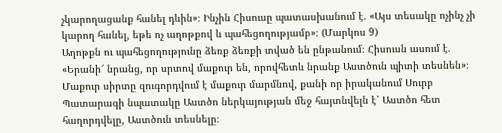չկարողացանք հանել դևին»։ Ինչին Հիսուսը պատասխանում է. «Այս տեսակը ոչինչ չի կարող հանել, եթե ոչ աղոթքով և պահեցողությամբ»։ (Մարկոս 9)
Աղոթքն ու պահեցողությունը ձեռք ձեռքի տված են ընթանում։ Հիսուսն ասում է. «Երանի՜ նրանց, որ սրտով մաքուր են, որովհետև նրանք Աստծուն պիտի տեսնեն»։ Մաքուր սիրտը զուգորդվում է մաքուր մարմնով, քանի որ իրականում Սուրբ Պատարագի նպատակը Աստծո ներկայության մեջ հայտնվելն է՝ Աստծո հետ հաղորդվելը, Աստծուն տեսնելը։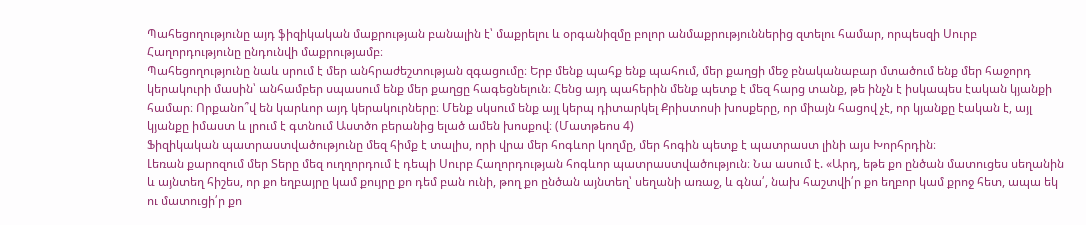Պահեցողությունը այդ ֆիզիկական մաքրության բանալին է՝ մաքրելու և օրգանիզմը բոլոր անմաքրություններից զտելու համար, որպեսզի Սուրբ Հաղորդությունը ընդունվի մաքրությամբ։
Պահեցողությունը նաև սրում է մեր անհրաժեշտության զգացումը։ Երբ մենք պահք ենք պահում, մեր քաղցի մեջ բնականաբար մտածում ենք մեր հաջորդ կերակուրի մասին՝ անհամբեր սպասում ենք մեր քաղցը հագեցնելուն։ Հենց այդ պահերին մենք պետք է մեզ հարց տանք, թե ինչն է իսկապես էական կյանքի համար։ Որքանո՞վ են կարևոր այդ կերակուրները։ Մենք սկսում ենք այլ կերպ դիտարկել Քրիստոսի խոսքերը, որ միայն հացով չէ, որ կյանքը էական է, այլ կյանքը իմաստ և լրում է գտնում Աստծո բերանից ելած ամեն խոսքով։ (Մատթեոս 4)
Ֆիզիկական պատրաստվածությունը մեզ հիմք է տալիս, որի վրա մեր հոգևոր կողմը, մեր հոգին պետք է պատրաստ լինի այս Խորհրդին։
Լեռան քարոզում մեր Տերը մեզ ուղղորդում է դեպի Սուրբ Հաղորդության հոգևոր պատրաստվածություն։ Նա ասում է. «Արդ, եթե քո ընծան մատուցես սեղանին և այնտեղ հիշես, որ քո եղբայրը կամ քույրը քո դեմ բան ունի, թող քո ընծան այնտեղ՝ սեղանի առաջ, և գնա՛, նախ հաշտվի՛ր քո եղբոր կամ քրոջ հետ, ապա եկ ու մատուցի՛ր քո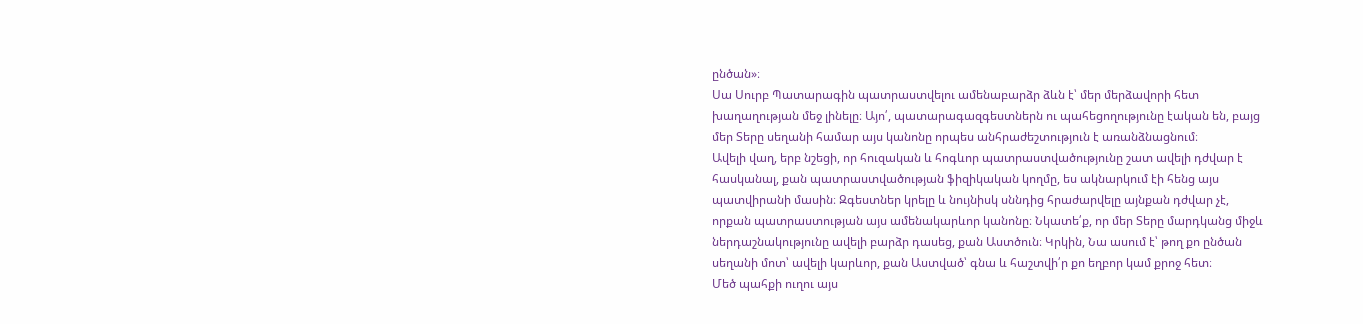ընծան»։
Սա Սուրբ Պատարագին պատրաստվելու ամենաբարձր ձևն է՝ մեր մերձավորի հետ խաղաղության մեջ լինելը։ Այո՛, պատարագազգեստներն ու պահեցողությունը էական են, բայց մեր Տերը սեղանի համար այս կանոնը որպես անհրաժեշտություն է առանձնացնում։
Ավելի վաղ, երբ նշեցի, որ հուզական և հոգևոր պատրաստվածությունը շատ ավելի դժվար է հասկանալ, քան պատրաստվածության ֆիզիկական կողմը, ես ակնարկում էի հենց այս պատվիրանի մասին։ Զգեստներ կրելը և նույնիսկ սննդից հրաժարվելը այնքան դժվար չէ, որքան պատրաստության այս ամենակարևոր կանոնը։ Նկատե՛ք, որ մեր Տերը մարդկանց միջև ներդաշնակությունը ավելի բարձր դասեց, քան Աստծուն։ Կրկին, Նա ասում է՝ թող քո ընծան սեղանի մոտ՝ ավելի կարևոր, քան Աստված՝ գնա և հաշտվի՛ր քո եղբոր կամ քրոջ հետ։
Մեծ պահքի ուղու այս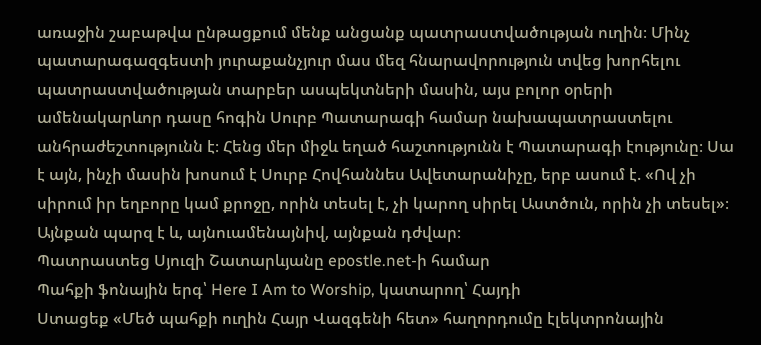առաջին շաբաթվա ընթացքում մենք անցանք պատրաստվածության ուղին։ Մինչ պատարագազգեստի յուրաքանչյուր մաս մեզ հնարավորություն տվեց խորհելու պատրաստվածության տարբեր ասպեկտների մասին, այս բոլոր օրերի ամենակարևոր դասը հոգին Սուրբ Պատարագի համար նախապատրաստելու անհրաժեշտությունն է։ Հենց մեր միջև եղած հաշտությունն է Պատարագի էությունը։ Սա է այն, ինչի մասին խոսում է Սուրբ Հովհաննես Ավետարանիչը, երբ ասում է. «Ով չի սիրում իր եղբորը կամ քրոջը, որին տեսել է, չի կարող սիրել Աստծուն, որին չի տեսել»։ Այնքան պարզ է և, այնուամենայնիվ, այնքան դժվար։
Պատրաստեց Սյուզի Շատարևյանը epostle.net-ի համար
Պահքի ֆոնային երգ՝ Here I Am to Worship, կատարող՝ Հայդի
Ստացեք «Մեծ պահքի ուղին Հայր Վազգենի հետ» հաղորդումը էլեկտրոնային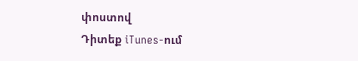փոստով
Դիտեք iTunes-ում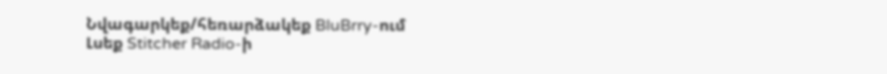Նվագարկեք/հեռարձակեք BluBrry-ում
Լսեք Stitcher Radio-ի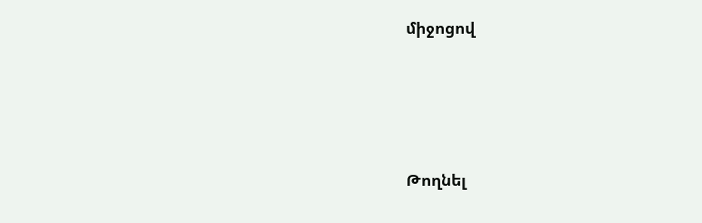միջոցով





Թողնել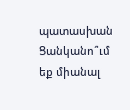պատասխան
Ցանկանո՞ւմ եք միանալ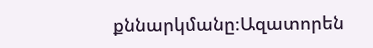քննարկմանը։Ազատորեն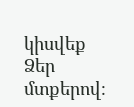կիսվեք Ձեր մտքերով։